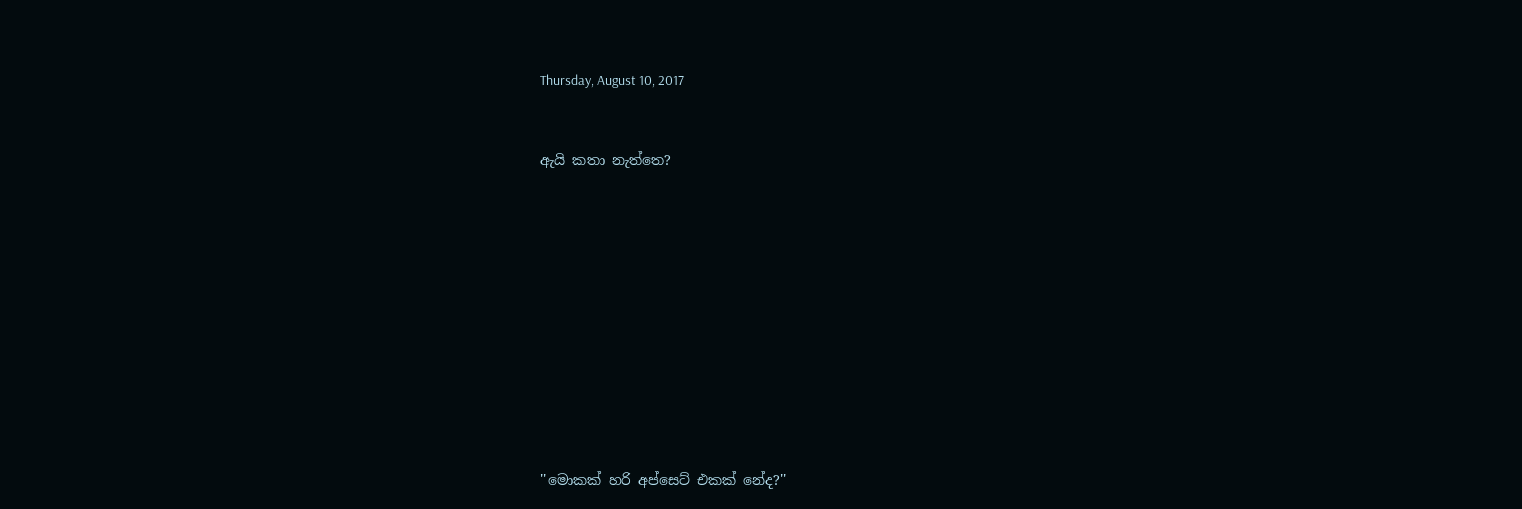Thursday, August 10, 2017



ඇයි කතා නැත්තෙ?















''මොකක් හරි අප්සෙට් එකක් නේද?''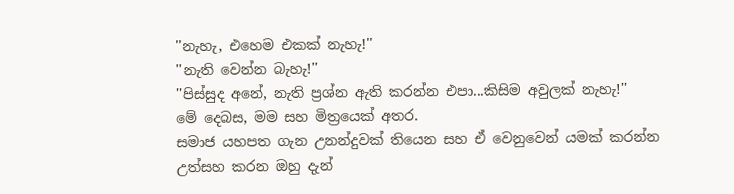''නැහැ, එහෙම එකක් නැහැ!''
''නැති වෙන්න බැහැ!''
''පිස්සුද අනේ, නැති ප්‍රශ්න ඇති කරන්න එපා...කිසිම අවුලක් නැහැ!''
මේ දෙබස, මම සහ මිත්‍රයෙක් අතර.
සමාජ යහපත ගැන උනන්දුවක් තියෙන සහ ඒ වෙනුවෙන් යමක් කරන්න උත්සහ කරන ඔහු දැන්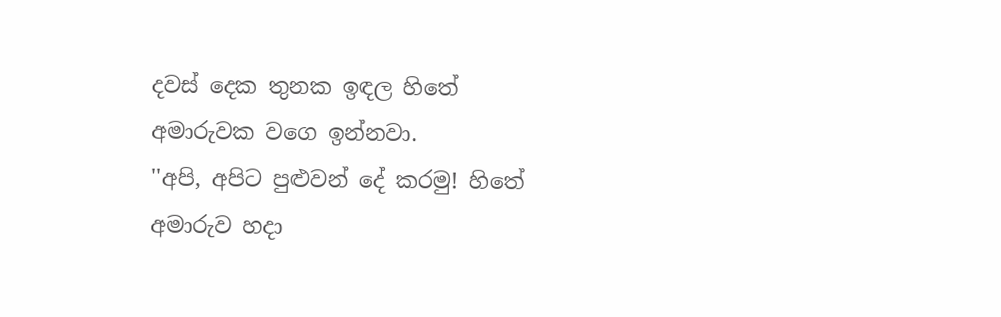දවස් දෙක තුනක ඉඳල හිතේ අමාරුවක වගෙ ඉන්නවා.
''අපි, අපිට පුළුවන් දේ කරමු! හිතේ අමාරුව හදා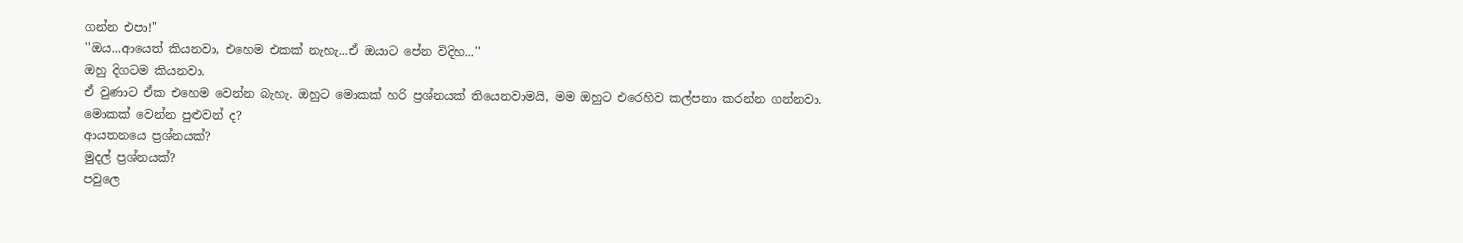ගන්න එපා!''
''ඔය...ආයෙත් කියනවා, එහෙම එකක් නැහැ...ඒ ඔයාට පේන විදිහ...''
ඔහු දිගටම කියනවා.
ඒ වුණාට ඒක එහෙම වෙන්න බැහැ. ඔහුට මොකක් හරි ප්‍රශ්නයක් තියෙනවාමයි, මම ඔහුට එරෙහිව කල්පනා කරන්න ගන්නවා.
මොකක් වෙන්න පුළුවන් ද?
ආයතනයෙ ප්‍රශ්නයක්?
මුදල් ප්‍රශ්නයක්?
පවුලෙ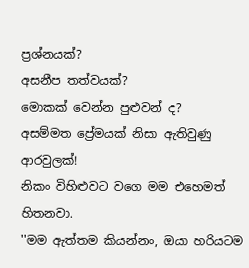ප්‍රශ්නයක්?
අසනීප තත්වයක්?
මොකක් වෙන්න පුළුවන් ද?
අසම්මත ප්‍රේමයක් නිසා ඇතිවුණු ආරවුලක්!
නිකං විහිළුවට වගෙ මම එහෙමත් හිතනවා.
''මම ඇත්තම කියන්නං, ඔයා හරියටම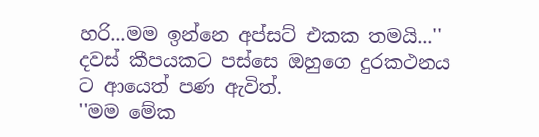හරි...මම ඉන්නෙ අප්සට් එකක තමයි...''
දවස් කීපයකට පස්සෙ ඔහුගෙ දුරකථනය ට ආයෙත් පණ ඇවිත්.
''මම මේක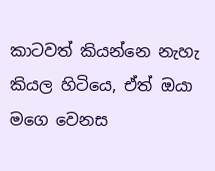කාටවත් කියන්නෙ නැහැ කියල හිටියෙ, ඒත් ඔයා මගෙ වෙනස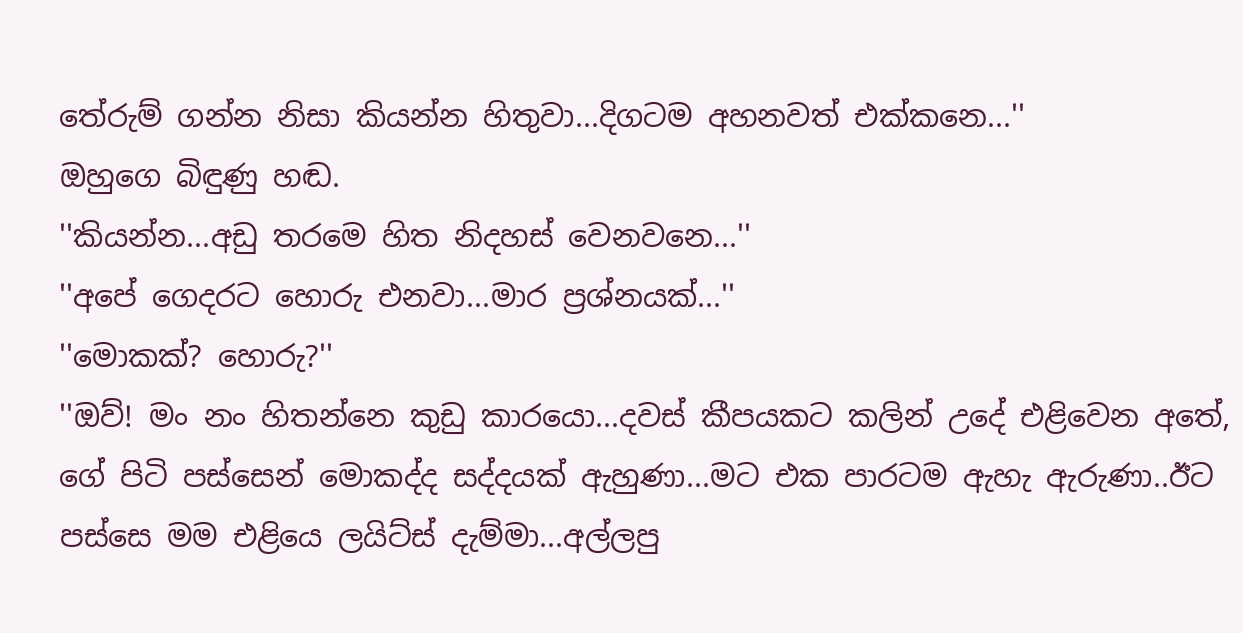තේරුම් ගන්න නිසා කියන්න හිතුවා...දිගටම අහනවත් එක්කනෙ...''
ඔහුගෙ බිඳුණු හඬ.
''කියන්න...අඩු තරමෙ හිත නිදහස් වෙනවනෙ...''
''අපේ ගෙදරට හොරු එනවා...මාර ප්‍රශ්නයක්...''
''මොකක්? හොරු?''
''ඔව්! මං නං හිතන්නෙ කුඩු කාරයො...දවස් කීපයකට කලින් උදේ එළිවෙන අතේ, ගේ පිටි පස්සෙන් මොකද්ද සද්දයක් ඇහුණා...මට එක පාරටම ඇහැ ඇරුණා..ඊට පස්සෙ මම එළියෙ ලයිට්ස් දැම්මා...අල්ලපු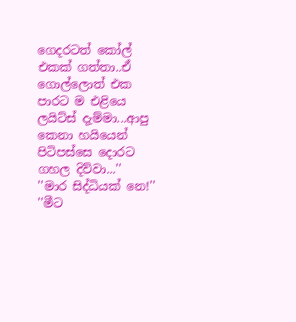ගෙදරටත් කෝල් එකක් ගත්තා..ඒ ගොල්ලොත් එක පාරට ම එළියෙ ලයිට්ස් දැම්මා...ආපු කෙනා හයියෙන් පිටිපස්සෙ දොරට ගහල දිව්වා...''
''මාර සිද්ධියක් නෙ!''
''මීට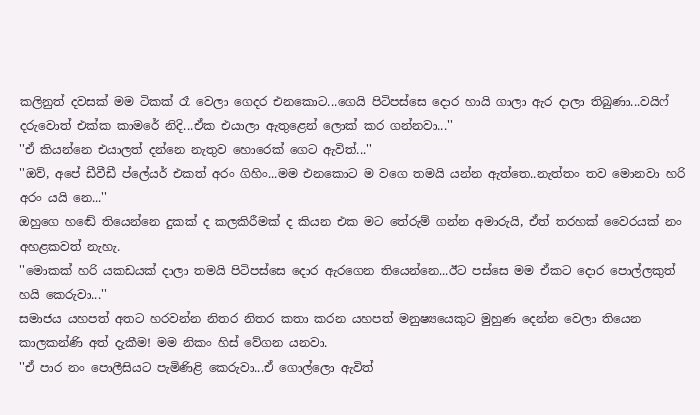කලිනුත් දවසක් මම ටිකක් රෑ වෙලා ගෙදර එනකොට...ගෙයි පිටිපස්සෙ දොර හායි ගාලා ඇර දාලා තිබුණා...වයිෆ් දරුවොත් එක්ක කාමරේ නිදි...ඒක එයාලා ඇතුළෙන් ලොක් කර ගන්නවා...''
''ඒ කියන්නෙ එයාලත් දන්නෙ නැතුව හොරෙක් ගෙට ඇවිත්...''
''ඔව්, අපේ ඩීවීඩී ප්ලේයර් එකත් අරං ගිහිං...මම එනකොට ම වගෙ තමයි යන්න ඇත්තෙ..නැත්තං තව මොනවා හරි අරං යයි නෙ...''
ඔහුගෙ හඬේ තියෙන්නෙ දුකක් ද කලකිරීමක් ද කියන එක මට තේරුම් ගන්න අමාරුයි, ඒත් තරහක් වෛරයක් නං අහළකවත් නැහැ.
''මොකක් හරි යකඩයක් දාලා තමයි පිටිපස්සෙ දොර ඇරගෙන තියෙන්නෙ...ඊට පස්සෙ මම ඒකට දොර පොල්ලකුත් හයි කෙරුවා...''
සමාජය යහපත් අතට හරවන්න නිතර නිතර කතා කරන යහපත් මනුෂ්‍යයෙකුට මුහුණ දෙන්න වෙලා තියෙන කාලකන්ණි අත් දැකීම! මම නිකං හිස් වේගන යනවා.
''ඒ පාර නං පොලීසියට පැමිණිළි කෙරුවා...ඒ ගොල්ලො ඇවිත්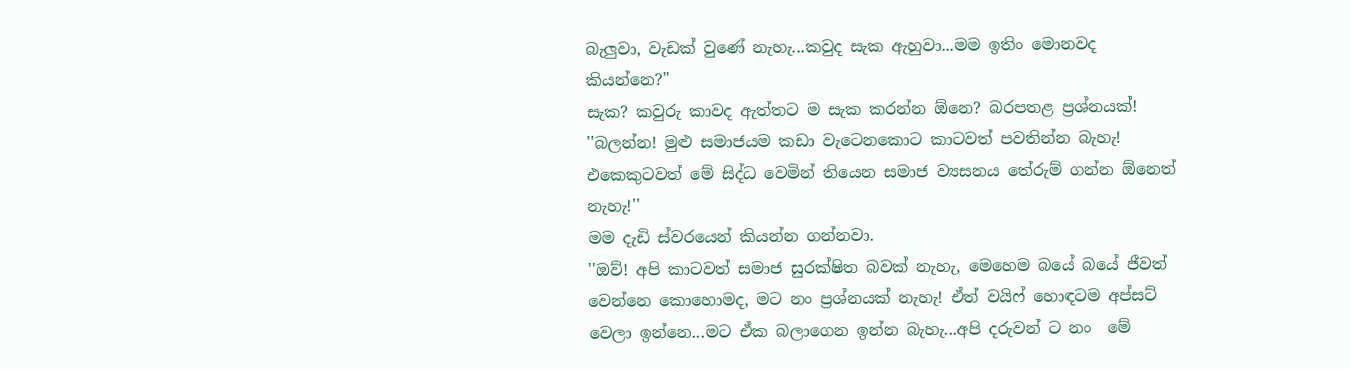බැලුවා, වැඩක් වුණේ නැහැ...කවුද සැක ඇහුවා...මම ඉතිං මොනවද කියන්නෙ?''
සැක? කවුරු කාවද ඇත්තට ම සැක කරන්න ඕනෙ? බරපතළ ප්‍රශ්නයක්!
''බලන්න! මුළු සමාජයම කඩා වැටෙනකොට කාටවත් පවතින්න බැහැ! එකෙකුටවත් මේ සිද්ධ වෙමින් තියෙන සමාජ ව්‍යසනය තේරුම් ගන්න ඕනෙත් නැහැ!''
මම දැඩි ස්වරයෙන් කියන්න ගන්නවා.
''ඔව්! අපි කාටවත් සමාජ සුරක්ෂිත බවක් නැහැ, මෙහෙම බයේ බයේ ජීවත් වෙන්නෙ කොහොමද, මට නං ප්‍රශ්නයක් නැහැ! ඒත් වයිෆ් හොඳටම අප්සට් වෙලා ඉන්නෙ...මට ඒක බලාගෙන ඉන්න බැහැ...අපි දරුවන් ට නං  මේ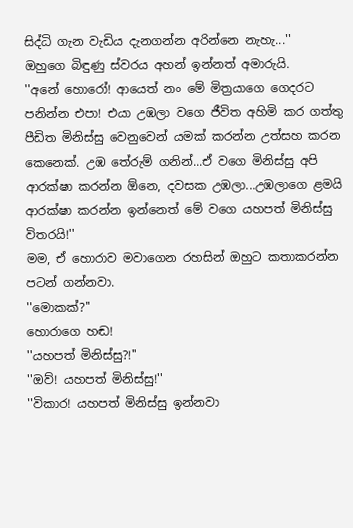සිද්ධි ගැන වැඩිය දැනගන්න අරින්නෙ නැහැ...''
ඔහුගෙ බිඳුණු ස්වරය අහන් ඉන්නත් අමාරුයි.
''අනේ හොරෝ! ආයෙත් නං මේ මිත්‍රයාගෙ ගෙදරට පනින්න එපා! එයා උඹලා වගෙ ජීවිත අහිමි කර ගත්තු පීඩිත මිනිස්සු වෙනුවෙන් යමක් කරන්න උත්සහ කරන කෙනෙක්. උඹ තේරුම් ගනින්...ඒ වගෙ මිනිස්සු අපි ආරක්ෂා කරන්න ඕනෙ, දවසක උඹලා...උඹලාගෙ ළමයි ආරක්ෂා කරන්න ඉන්නෙත් මේ වගෙ යහපත් මිනිස්සු විතරයි!''
මම, ඒ හොරාව මවාගෙන රහසින් ඔහුට කතාකරන්න පටන් ගන්නවා.
''මොකක්?''
හොරාගෙ හඬ!
''යහපත් මිනිස්සු?!''
''ඔව්! යහපත් මිනිස්සු!''
''විකාර! යහපත් මිනිස්සු ඉන්නවා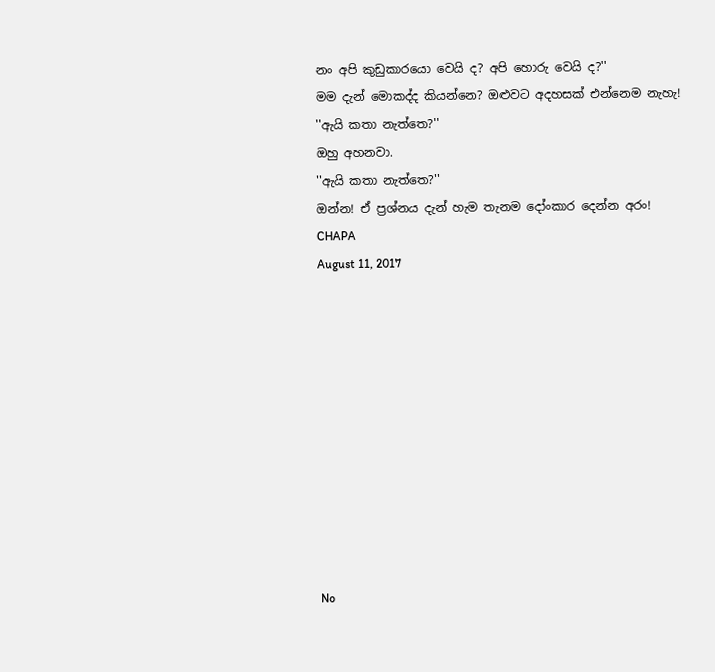නං අපි කුඩුකාරයො වෙයි ද? අපි හොරු වෙයි ද?''
මම දැන් මොකද්ද කියන්නෙ? ඔළුවට අදහසක් එන්නෙම නැහැ!
''ඇයි කතා නැත්තෙ?''
ඔහු අහනවා.
''ඇයි කතා නැත්තෙ?''
ඔන්න! ඒ ප්‍රශ්නය දැන් හැම තැනම දෝංකාර දෙන්න අරං!
CHAPA
August 11, 2017











No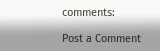comments:

Post a Comment